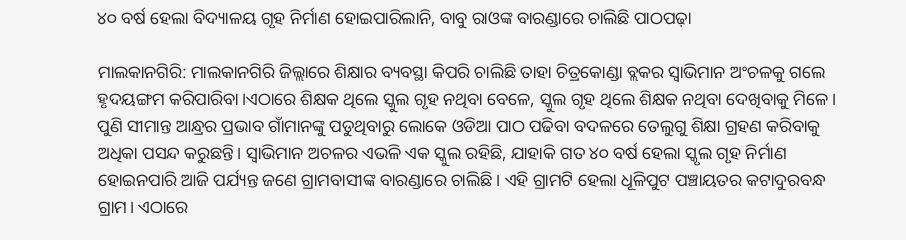୪୦ ବର୍ଷ ହେଲା ବିଦ୍ୟାଳୟ ଗୃହ ନିର୍ମାଣ ହୋଇପାରିଲାନି, ବାବୁ ରାଓଙ୍କ ବାରଣ୍ଡାରେ ଚାଲିଛି ପାଠପଢ଼ା

ମାଲକାନଗିରି: ମାଲକାନଗିରି ଜିଲ୍ଲାରେ ଶିକ୍ଷାର ବ୍ୟବସ୍ଥା କିପରି ଚାଲିଛି ତାହା ଚିତ୍ରକୋଣ୍ଡା ବ୍ଲକର ସ୍ବାଭିମାନ ଅଂଚଳକୁ ଗଲେ ହୃଦୟଙ୍ଗମ କରିପାରିବା।ଏଠାରେ ଶିକ୍ଷକ ଥିଲେ ସ୍କୁଲ ଗୃହ ନଥିବା ବେଳେ, ସ୍କୁଲ ଗୃହ ଥିଲେ ଶିକ୍ଷକ ନଥିବା ଦେଖିବାକୁ ମିଳେ। ପୁଣି ସୀମାନ୍ତ ଆନ୍ଧ୍ରର ପ୍ରଭାବ ଗାଁମାନଙ୍କୁ ପଡୁଥିବାରୁ ଲୋକେ ଓଡିଆ ପାଠ ପଢିବା ବଦଳରେ ତେଲୁଗୁ ଶିକ୍ଷା ଗ୍ରହଣ କରିବାକୁ ଅଧିକା ପସନ୍ଦ କରୁଛନ୍ତି। ସ୍ବାଭିମାନ ଅଚଳର ଏଭଳି ଏକ ସ୍କୁଲ ରହିଛି, ଯାହାକି ଗତ ୪୦ ବର୍ଷ ହେଲା ସ୍କୃଲ ଗୃହ ନିର୍ମାଣ ହୋଇନପାରି ଆଜି ପର୍ଯ୍ୟନ୍ତ ଜଣେ ଗ୍ରାମବାସୀଙ୍କ ବାରଣ୍ଡାରେ ଚାଲିଛି। ଏହି ଗ୍ରାମଟି ହେଲା ଧୂଳିପୁଟ ପଞ୍ଚାୟତର କଟାଦୁରବନ୍ଧ ଗ୍ରାମ। ଏଠାରେ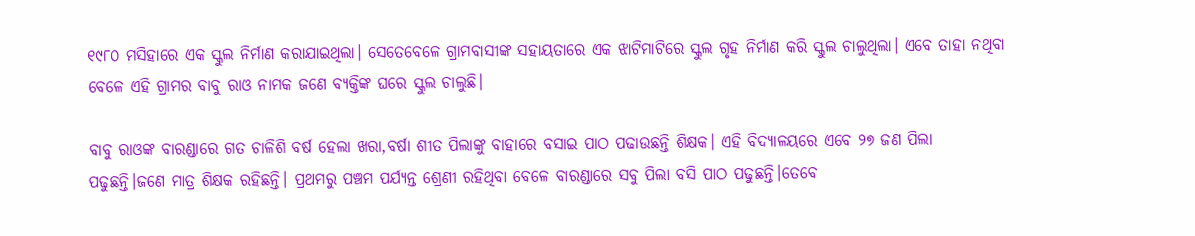୧୯୮୦ ମସିହାରେ ଏକ ସ୍କୁଲ ନିର୍ମାଣ କରାଯାଇଥିଲା। ସେତେବେଳେ ଗ୍ରାମବାସୀଙ୍କ ସହାୟତାରେ ଏକ ଝାଟିମାଟିରେ ସ୍କୁଲ ଗୃହ ନିର୍ମାଣ କରି ସ୍କୁଲ ଚାଲୁଥିଲା। ଏବେ ତାହା ନଥିବା ବେଳେ ଏହି ଗ୍ରାମର ବାବୁ ରାଓ ନାମକ ଜଣେ ବ୍ୟକ୍ତିଙ୍କ ଘରେ ସ୍କୁଲ ଚାଲୁଛି।

ବାବୁ ରାଓଙ୍କ ବାରଣ୍ଡାରେ ଗତ ଚାଳିଶି ବର୍ଷ ହେଲା ଖରା,ବର୍ଷା ଶୀତ ପିଲାଙ୍କୁ ବାହାରେ ବସାଇ ପାଠ ପଢାଉଛନ୍ତି ଶିକ୍ଷକ। ଏହି ବିଦ୍ୟାଳୟରେ ଏବେ ୨୭ ଜଣ ପିଲା ପଢୁଛନ୍ତି।ଜଣେ ମାତ୍ର ଶିକ୍ଷକ ରହିଛନ୍ତି। ପ୍ରଥମରୁ ପଞ୍ଚମ ପର୍ଯ୍ୟନ୍ତ ଶ୍ରେଣୀ ରହିଥିବା ବେଳେ ବାରଣ୍ଡାରେ ସବୁ ପିଲା ବସି ପାଠ ପଢୁଛନ୍ତି।ତେବେ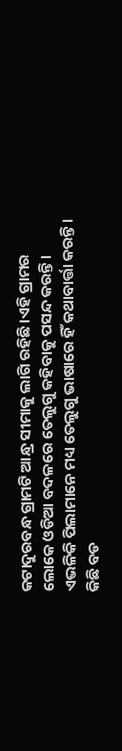କଟାଦୁରବନ୍ଧ ଗ୍ରାମଟି ଆନ୍ଧ୍ର ସୀମାକୁ ଲାଗି ରହିଛି।ଏହି ଗ୍ରାମର ଲୋକେ ଓଡିଆ ବଦଳରେ ତେଲୁଗୁ କହିବାକୁ ପସନ୍ଦ କରନ୍ତି। ଏଭଳିକି ପିଲାମାନେ ମଧ୍ୟ ତେଲୁଗୁ ଭାଷାରେ ହିଁ କଥାବାର୍ତ୍ତା କରନ୍ତି। କିଛି ବଡ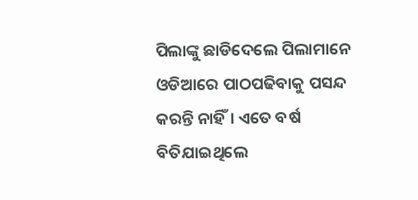ପିଲାଙ୍କୁ ଛାଡିଦେଲେ ପିଲାମାନେ ଓଡିଆରେ ପାଠପଢିବାକୁ ପସନ୍ଦ କରନ୍ତି ନାହିଁ। ଏତେ ବର୍ଷ ବିତିଯାଇଥିଲେ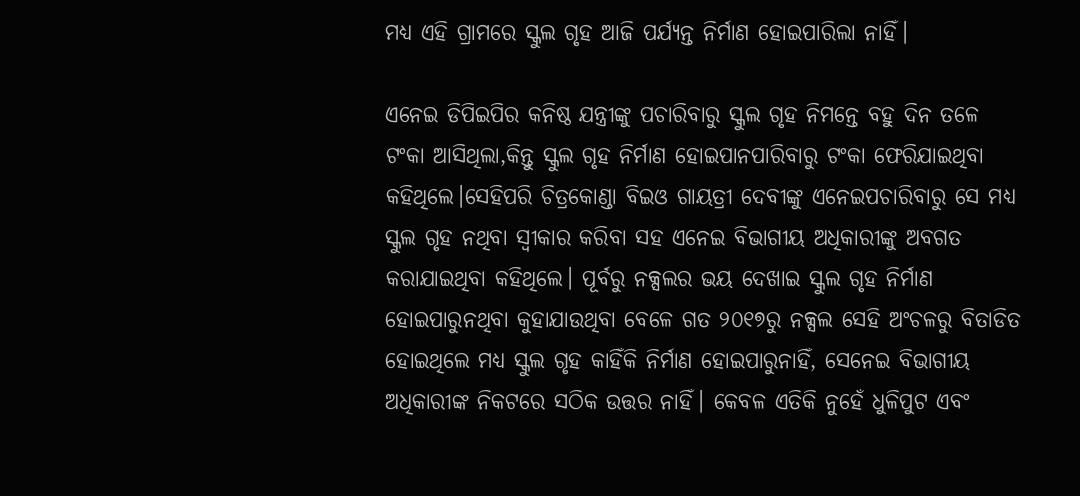ମଧ୍ୟ ଏହି ଗ୍ରାମରେ ସ୍କୁଲ ଗୃହ ଆଜି ପର୍ଯ୍ୟନ୍ତ ନିର୍ମାଣ ହୋଇପାରିଲା ନାହିଁ।

ଏନେଇ ଡିପିଇପିର କନିଷ୍ଠ ଯନ୍ତ୍ରୀଙ୍କୁ ପଚାରିବାରୁ ସ୍କୁଲ ଗୃହ ନିମନ୍ତେ ବହୁ ଦିନ ତଳେ ଟଂକା ଆସିଥିଲା,କିନ୍ତୁ ସ୍କୁଲ ଗୃହ ନିର୍ମାଣ ହୋଇପାନପାରିବାରୁ ଟଂକା ଫେରିଯାଇଥିବା କହିଥିଲେ।ସେହିପରି ଚିତ୍ରକୋଣ୍ଡା ବିଇଓ ଗାୟତ୍ରୀ ଦେବୀଙ୍କୁ ଏନେଇପଚାରିବାରୁ ସେ ମଧ୍ୟ ସ୍କୁଲ ଗୃହ ନଥିବା ସ୍ବୀକାର କରିବା ସହ ଏନେଇ ବିଭାଗୀୟ ଅଧିକାରୀଙ୍କୁ ଅବଗତ କରାଯାଇଥିବା କହିଥିଲେ। ପୂର୍ବରୁ ନକ୍ସଲର ଭୟ ଦେଖାଇ ସ୍କୁଲ ଗୃହ ନିର୍ମାଣ ହୋଇପାରୁନଥିବା କୁହାଯାଉଥିବା ବେଳେ ଗତ ୨୦୧୭ରୁ ନକ୍ସଲ ସେହି ଅଂଚଳରୁ ବିତାଡିତ ହୋଇଥିଲେ ମଧ୍ୟ ସ୍କୁଲ ଗୃହ କାହିଁକି ନିର୍ମାଣ ହୋଇପାରୁନାହିଁ, ସେନେଇ ବିଭାଗୀୟ ଅଧିକାରୀଙ୍କ ନିକଟରେ ସଠିକ ଉତ୍ତର ନାହିଁ। କେବଳ ଏତିକି ନୁହେଁ ଧୁଳିପୁଟ ଏବଂ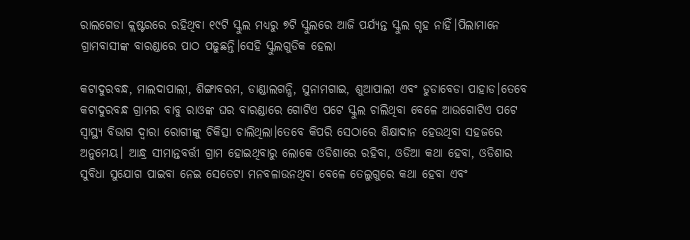ରାଲଗେଡା କ୍ଲଷ୍ଟରରେ ରହିଥିବା ୧୯ଟି ସ୍କୁଲ ମଧ୍ୟରୁ ୭ଟି ସ୍କୁଲରେ ଆଜି ପର୍ଯ୍ୟନ୍ତ ସ୍କୁଲ ଗୃହ ନାହିଁ।ପିଲାମାନେ ଗ୍ରାମବାସୀଙ୍କ ବାରଣ୍ଡାରେ ପାଠ ପଢୁଛନ୍ତି।ସେହି ସ୍କୁଲଗୁଡିକ ହେଲା

କଟାଦୁରବନ୍ଧ, ମାଲଦାପାଲୀ, ଶିଙ୍ଗାବରମ, ଡାଣ୍ଡାଲଗନ୍ଧି, ସୁନାମଗାଇ, ଶୁଆପାଲୀ ଏବଂ ଡୁଡାବେଡା ପାହାଡ।ତେବେ କଟାଦୁରବନ୍ଧ ଗ୍ରାମର ବାବୁ ରାଓଙ୍କ ଘର ବାରଣ୍ଡାରେ ଗୋଟିଏ ପଟେ ସ୍କୁଲ ଚାଲିଥିବା ବେଳେ ଆଉଗୋଟିଏ ପଟେ ସ୍ବାସ୍ଥ୍ୟ ବିଭାଗ ଦ୍ବାରା ରୋଗୀଙ୍କୁ ଚିକିତ୍ସା ଚାଲିଥିଲା।ତେବେ କିପରି ସେଠାରେ ଶିକ୍ଷାଦାନ ହେଉଥିବା ସହଜରେ ଅନୁମେୟ। ଆନ୍ଧ୍ର ସୀମାନ୍ତବର୍ତ୍ତୀ ଗ୍ରାମ ହୋଇଥିବାରୁ ଲୋକେ ଓଡିଶାରେ ରହିବା, ଓଡିଆ କଥା ହେବା, ଓଡିଶାର ସୁବିଧା ସୁଯୋଗ ପାଇବା ନେଇ ସେତେଟା ମନବଳାଉନଥିବା ବେଳେ ତେଲୁଗୁରେ କଥା ହେବା ଏବଂ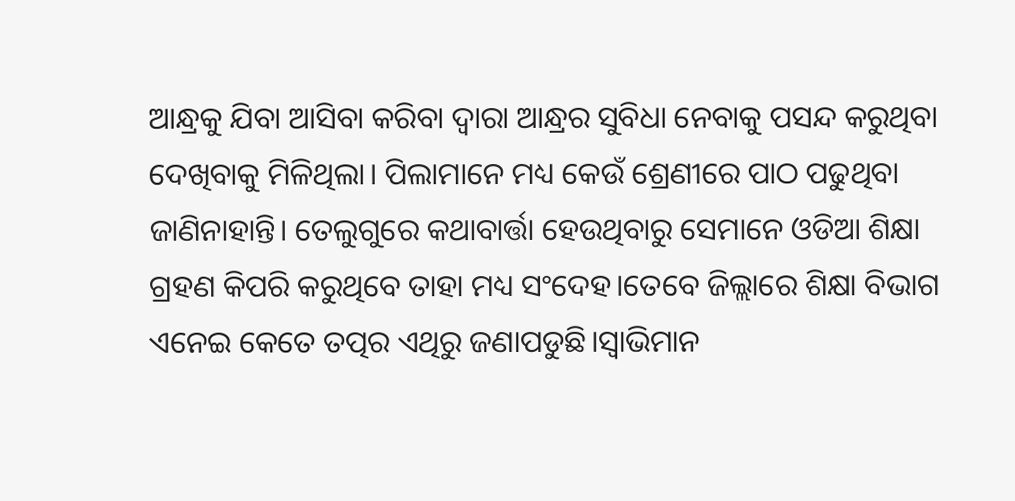ଆନ୍ଧ୍ରକୁ ଯିବା ଆସିବା କରିବା ଦ୍ବାରା ଆନ୍ଧ୍ରର ସୁବିଧା ନେବାକୁ ପସନ୍ଦ କରୁଥିବା ଦେଖିବାକୁ ମିଳିଥିଲା। ପିଲାମାନେ ମଧ୍ୟ କେଉଁ ଶ୍ରେଣୀରେ ପାଠ ପଢୁଥିବା ଜାଣିନାହାନ୍ତି। ତେଲୁଗୁରେ କଥାବାର୍ତ୍ତା ହେଉଥିବାରୁ ସେମାନେ ଓଡିଆ ଶିକ୍ଷା ଗ୍ରହଣ କିପରି କରୁଥିବେ ତାହା ମଧ୍ୟ ସଂଦେହ।ତେବେ ଜିଲ୍ଲାରେ ଶିକ୍ଷା ବିଭାଗ ଏନେଇ କେତେ ତତ୍ପର ଏଥିରୁ ଜଣାପଡୁଛି।ସ୍ବାଭିମାନ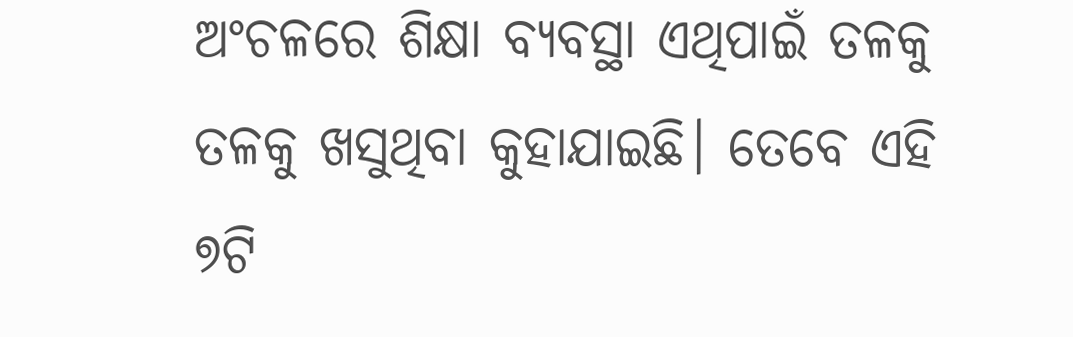ଅଂଚଳରେ ଶିକ୍ଷା ବ୍ୟବସ୍ଥା ଏଥିପାଇଁ ତଳକୁ ତଳକୁ ଖସୁଥିବା କୁହାଯାଇଛି। ତେବେ ଏହି ୭ଟି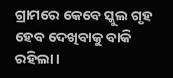ଗ୍ରାମରେ କେବେ ସ୍କୁଲ ଗୃହ ହେବ ଦେଖିବାକୁ ବାକି ରହିଲା।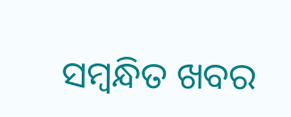ସମ୍ବନ୍ଧିତ ଖବର